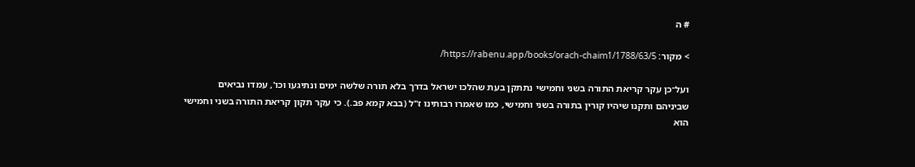# ה

> מקור: https://rabenu.app/books/orach-chaim1/1788/63/5/

ועל־כן עקר קריאת התורה בשני וחמישי נתתקן בעת שהלכו ישראל בדרך בלא תורה שלשה ימים ונתיגעו וכו', עמדו נביאים שביניהם ותקנו שיהיו קורין בתורה בשני וחמישי, כמו שאמרו רבותינו ז"ל (בבא קמא פב.). כי עקר תקון קריאת התורה בשני וחמישי הוא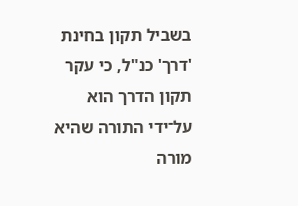בשביל תקון בחינת 'דרך' כנ"ל, כי עקר תקון הדרך הוא על־ידי התורה שהיא מורה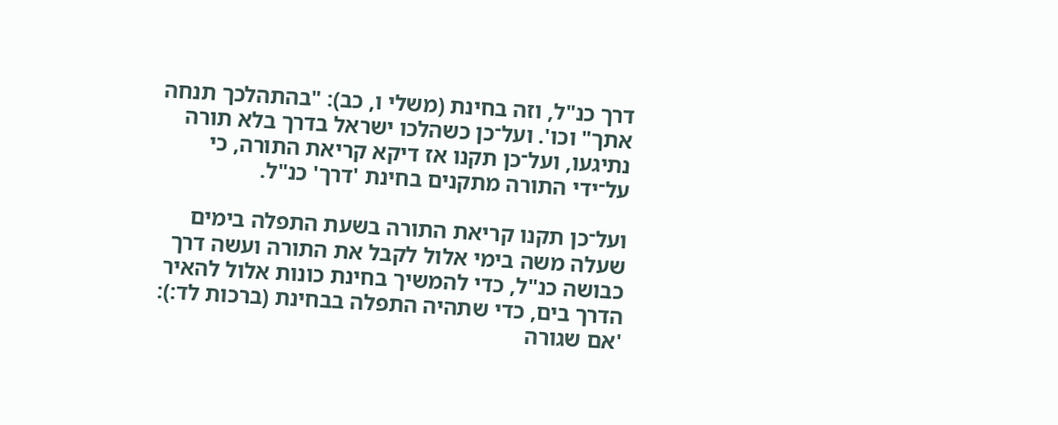דרך כנ"ל, וזה בחינת (משלי ו, כב): "בהתהלכך תנחה אתך" וכו'. ועל־כן כשהלכו ישראל בדרך בלא תורה נתיגעו, ועל־כן תקנו אז דיקא קריאת התורה, כי על־ידי התורה מתקנים בחינת 'דרך' כנ"ל.

ועל־כן תקנו קריאת התורה בשעת התפלה בימים שעלה משה בימי אלול לקבל את התורה ועשה דרך כבושה כנ"ל, כדי להמשיך בחינת כונות אלול להאיר הדרך בים, כדי שתהיה התפלה בבחינת (ברכות לד:): 'אם שגורה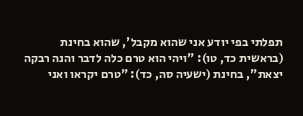תפלתי בפי יודע אני שהוא מקבל', שהוא בחינת (בראשית כד, טו): "ויהי הוא טרם כלה לדבר והנה רבקה יצאת", בחינת (ישעיה סה, כד): "טרם יקראו ואני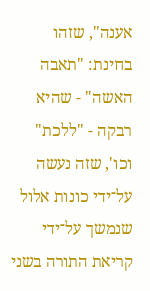אענה", שזהו בחינת: "תאבה האשה" - שהיא רבקה - "ללכת" וכו', שזה נעשה על־ידי כונות אלול שנמשך על־ידי קריאת התורה בשני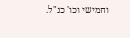וחמישי וכו' כנ"ל.